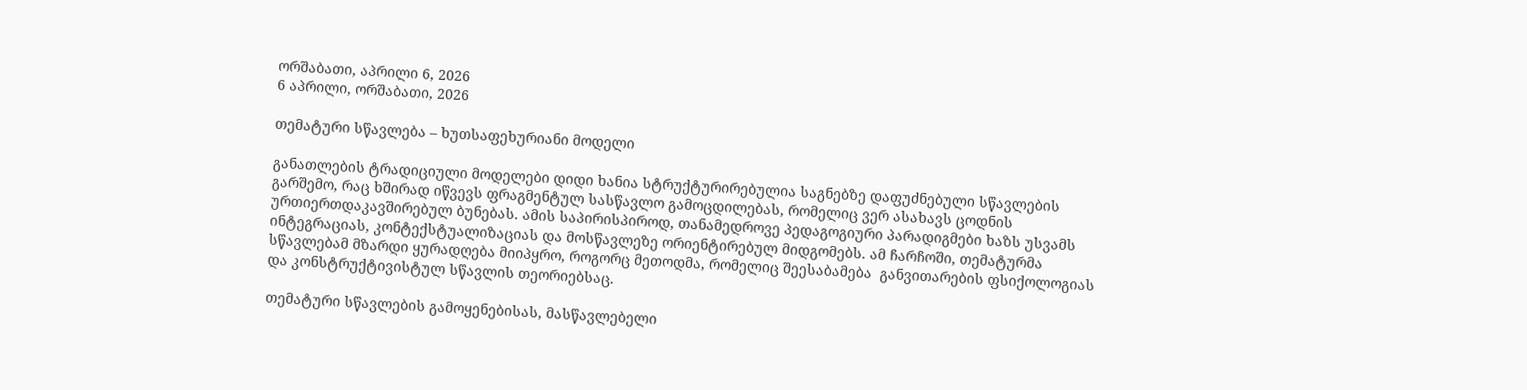ორშაბათი, აპრილი 6, 2026
6 აპრილი, ორშაბათი, 2026

თემატური სწავლება – ხუთსაფეხურიანი მოდელი

განათლების ტრადიციული მოდელები დიდი ხანია სტრუქტურირებულია საგნებზე დაფუძნებული სწავლების გარშემო, რაც ხშირად იწვევს ფრაგმენტულ სასწავლო გამოცდილებას, რომელიც ვერ ასახავს ცოდნის ურთიერთდაკავშირებულ ბუნებას. ამის საპირისპიროდ, თანამედროვე პედაგოგიური პარადიგმები ხაზს უსვამს ინტეგრაციას, კონტექსტუალიზაციას და მოსწავლეზე ორიენტირებულ მიდგომებს. ამ ჩარჩოში, თემატურმა სწავლებამ მზარდი ყურადღება მიიპყრო, როგორც მეთოდმა, რომელიც შეესაბამება  განვითარების ფსიქოლოგიას და კონსტრუქტივისტულ სწავლის თეორიებსაც.

თემატური სწავლების გამოყენებისას, მასწავლებელი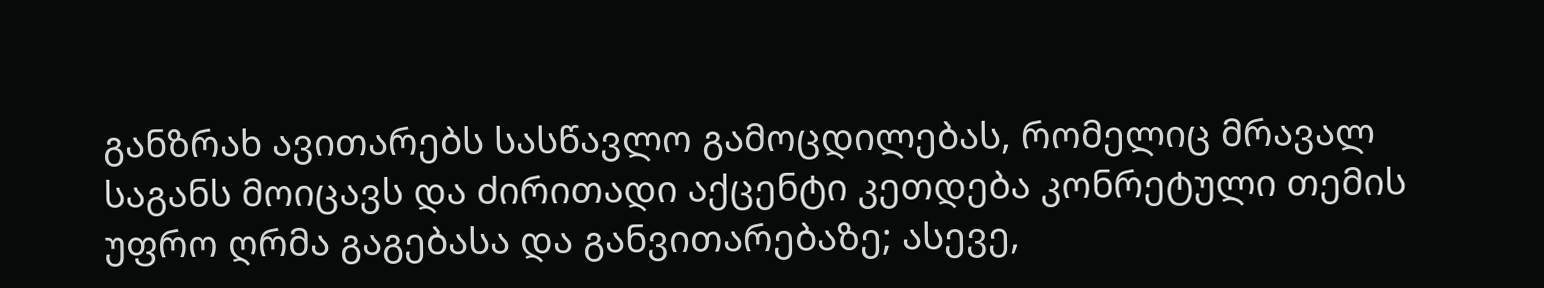განზრახ ავითარებს სასწავლო გამოცდილებას, რომელიც მრავალ საგანს მოიცავს და ძირითადი აქცენტი კეთდება კონრეტული თემის უფრო ღრმა გაგებასა და განვითარებაზე; ასევე,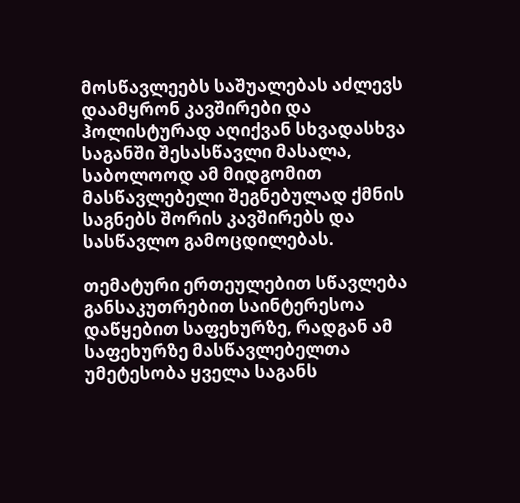მოსწავლეებს საშუალებას აძლევს დაამყრონ კავშირები და ჰოლისტურად აღიქვან სხვადასხვა საგანში შესასწავლი მასალა, საბოლოოდ ამ მიდგომით მასწავლებელი შეგნებულად ქმნის საგნებს შორის კავშირებს და სასწავლო გამოცდილებას.

თემატური ერთეულებით სწავლება განსაკუთრებით საინტერესოა დაწყებით საფეხურზე, რადგან ამ საფეხურზე მასწავლებელთა უმეტესობა ყველა საგანს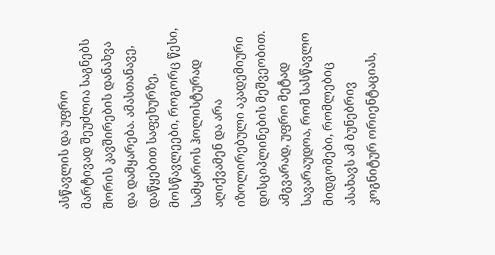ასწავლის და უფრო მარტივად შეუძლია საგნებს შორის კავშირების დანახვა და დამყარება. ამასთანავე, დაწყებით საფეხურზე, მოსწავლეები, როგორც წესი, სამყაროს ჰოლისტურად აღიქვამენ და არა იზოლირებული აკადემიური დისციპლინების მეშვეობით. ამგვარად, უფრო მეტად სავარაუდოა, რომ სასწავლო მიდგომები, რომლებიც ასახავს ამ ბუნებრივ კოგნიტურ ორიენტაციას,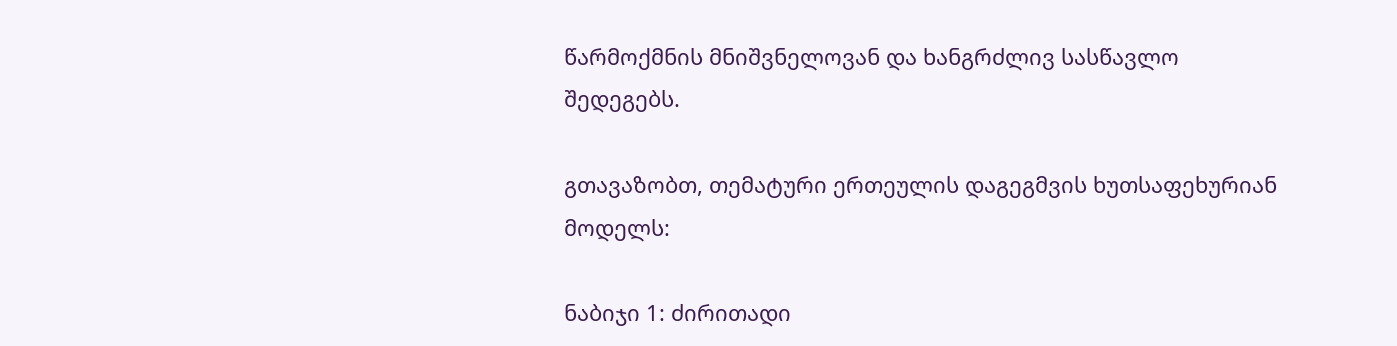წარმოქმნის მნიშვნელოვან და ხანგრძლივ სასწავლო შედეგებს.

გთავაზობთ, თემატური ერთეულის დაგეგმვის ხუთსაფეხურიან მოდელს:

ნაბიჯი 1: ძირითადი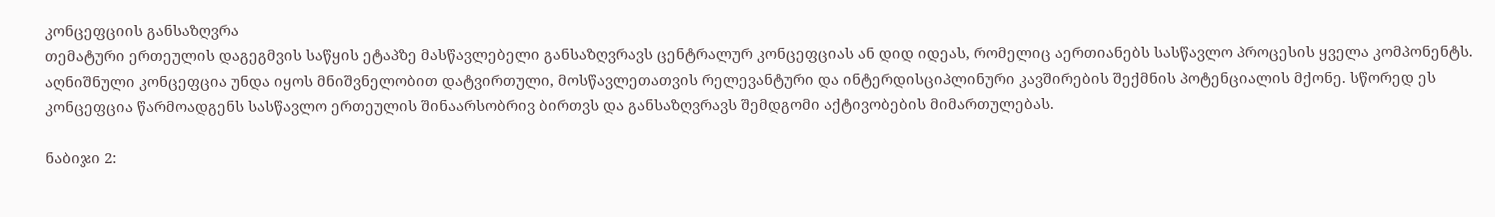კონცეფციის განსაზღვრა
თემატური ერთეულის დაგეგმვის საწყის ეტაპზე მასწავლებელი განსაზღვრავს ცენტრალურ კონცეფციას ან დიდ იდეას, რომელიც აერთიანებს სასწავლო პროცესის ყველა კომპონენტს. აღნიშნული კონცეფცია უნდა იყოს მნიშვნელობით დატვირთული, მოსწავლეთათვის რელევანტური და ინტერდისციპლინური კავშირების შექმნის პოტენციალის მქონე. სწორედ ეს კონცეფცია წარმოადგენს სასწავლო ერთეულის შინაარსობრივ ბირთვს და განსაზღვრავს შემდგომი აქტივობების მიმართულებას.

ნაბიჯი 2: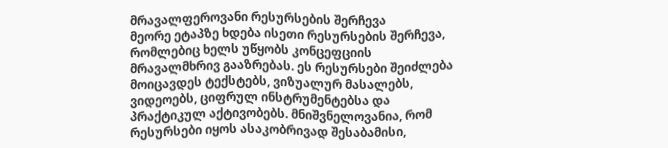მრავალფეროვანი რესურსების შერჩევა
მეორე ეტაპზე ხდება ისეთი რესურსების შერჩევა, რომლებიც ხელს უწყობს კონცეფციის მრავალმხრივ გააზრებას. ეს რესურსები შეიძლება მოიცავდეს ტექსტებს, ვიზუალურ მასალებს, ვიდეოებს, ციფრულ ინსტრუმენტებსა და პრაქტიკულ აქტივობებს. მნიშვნელოვანია, რომ რესურსები იყოს ასაკობრივად შესაბამისი,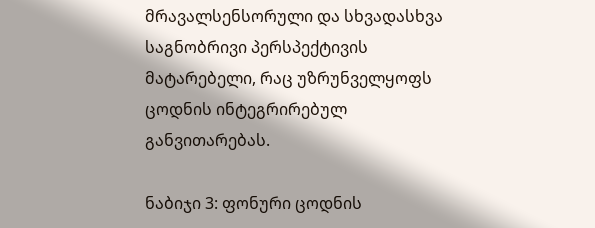მრავალსენსორული და სხვადასხვა საგნობრივი პერსპექტივის მატარებელი, რაც უზრუნველყოფს ცოდნის ინტეგრირებულ განვითარებას.

ნაბიჯი 3: ფონური ცოდნის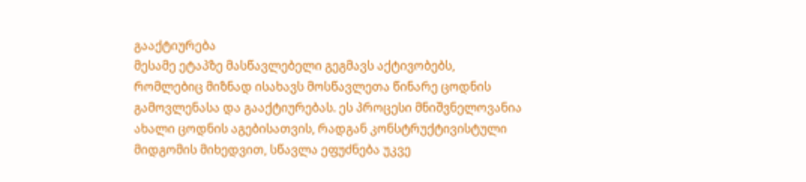გააქტიურება
მესამე ეტაპზე მასწავლებელი გეგმავს აქტივობებს, რომლებიც მიზნად ისახავს მოსწავლეთა წინარე ცოდნის გამოვლენასა და გააქტიურებას. ეს პროცესი მნიშვნელოვანია ახალი ცოდნის აგებისათვის, რადგან კონსტრუქტივისტული მიდგომის მიხედვით, სწავლა ეფუძნება უკვე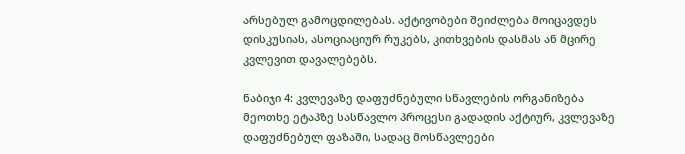არსებულ გამოცდილებას. აქტივობები შეიძლება მოიცავდეს დისკუსიას, ასოციაციურ რუკებს, კითხვების დასმას ან მცირე კვლევით დავალებებს.

ნაბიჯი 4: კვლევაზე დაფუძნებული სწავლების ორგანიზება
მეოთხე ეტაპზე სასწავლო პროცესი გადადის აქტიურ, კვლევაზე დაფუძნებულ ფაზაში, სადაც მოსწავლეები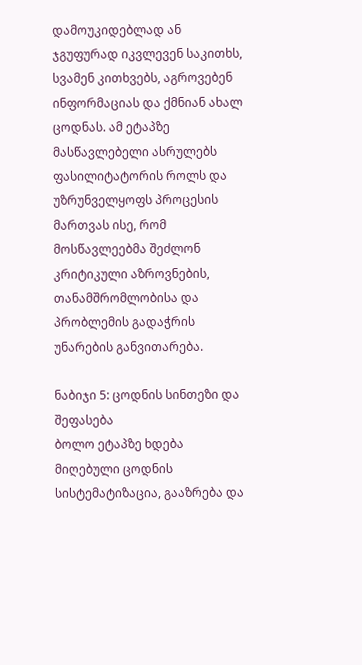დამოუკიდებლად ან ჯგუფურად იკვლევენ საკითხს, სვამენ კითხვებს, აგროვებენ ინფორმაციას და ქმნიან ახალ ცოდნას. ამ ეტაპზე მასწავლებელი ასრულებს ფასილიტატორის როლს და უზრუნველყოფს პროცესის მართვას ისე, რომ მოსწავლეებმა შეძლონ კრიტიკული აზროვნების, თანამშრომლობისა და პრობლემის გადაჭრის უნარების განვითარება.

ნაბიჯი 5: ცოდნის სინთეზი და შეფასება
ბოლო ეტაპზე ხდება მიღებული ცოდნის სისტემატიზაცია, გააზრება და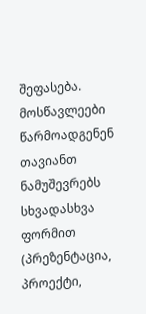შეფასება. მოსწავლეები წარმოადგენენ თავიანთ ნამუშევრებს სხვადასხვა ფორმით (პრეზენტაცია, პროექტი,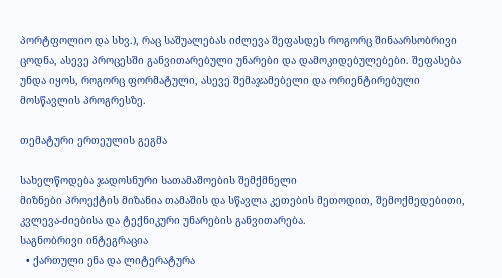პორტფოლიო და სხვ.), რაც საშუალებას იძლევა შეფასდეს როგორც შინაარსობრივი ცოდნა, ასევე პროცესში განვითარებული უნარები და დამოკიდებულებები. შეფასება უნდა იყოს, როგორც ფორმატული, ასევე შემაჯამებელი და ორიენტირებული მოსწავლის პროგრესზე.

თემატური ერთეულის გეგმა

სახელწოდება ჯადოსნური სათამაშოების შემქმნელი
მიზნები პროექტის მიზანია თამაშის და სწავლა კეთების მეთოდით, შემოქმედებითი, კვლევა-ძიებისა და ტექნიკური უნარების განვითარება.
საგნობრივი ინტეგრაცია
  • ქართული ენა და ლიტერატურა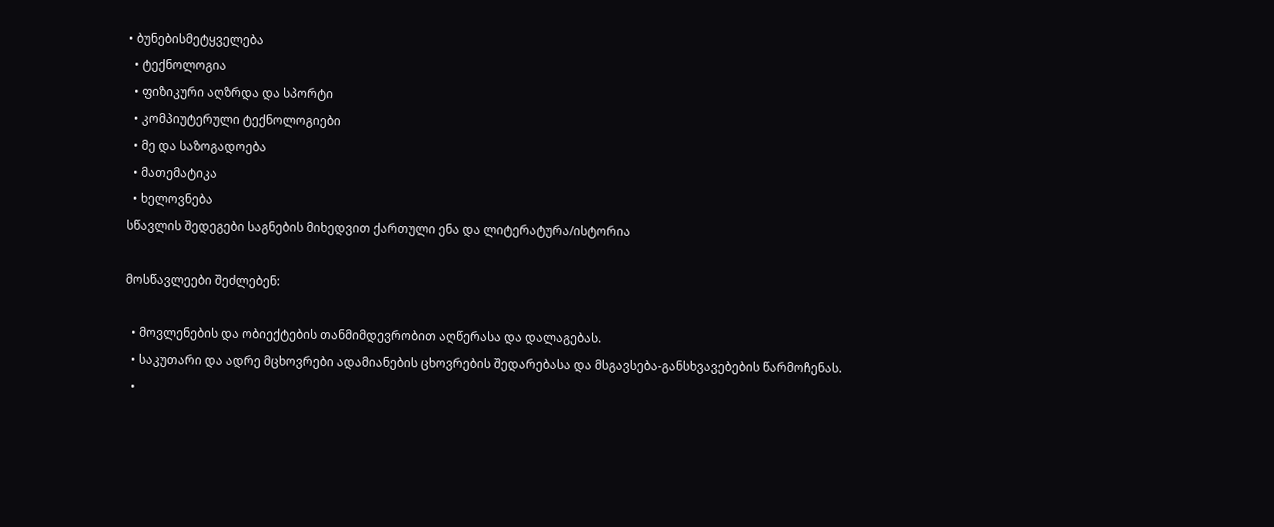• ბუნებისმეტყველება
  • ტექნოლოგია
  • ფიზიკური აღზრდა და სპორტი
  • კომპიუტერული ტექნოლოგიები
  • მე და საზოგადოება
  • მათემატიკა
  • ხელოვნება
სწავლის შედეგები საგნების მიხედვით ქართული ენა და ლიტერატურა/ისტორია

მოსწავლეები შეძლებენ:

  • მოვლენების და ობიექტების თანმიმდევრობით აღწერასა და დალაგებას.
  • საკუთარი და ადრე მცხოვრები ადამიანების ცხოვრების შედარებასა და მსგავსება-განსხვავებების წარმოჩენას.
  •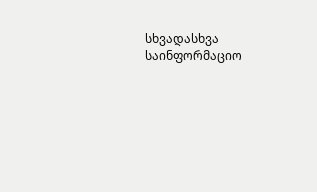სხვადასხვა საინფორმაციო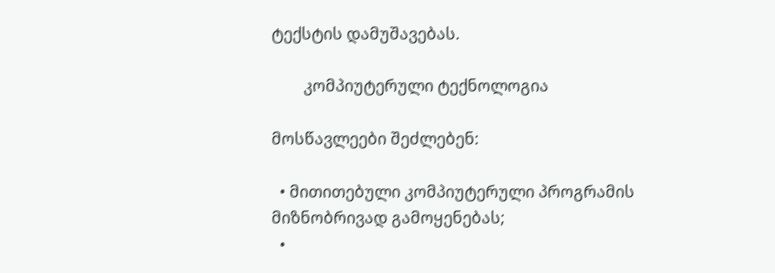ტექსტის დამუშავებას.

        კომპიუტერული ტექნოლოგია

მოსწავლეები შეძლებენ:

  • მითითებული კომპიუტერული პროგრამის მიზნობრივად გამოყენებას;
  •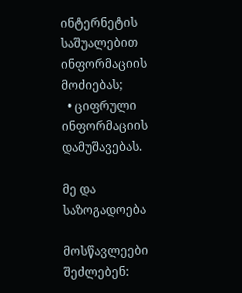ინტერნეტის საშუალებით ინფორმაციის მოძიებას;
  • ციფრული ინფორმაციის დამუშავებას.

მე და საზოგადოება

მოსწავლეები შეძლებენ: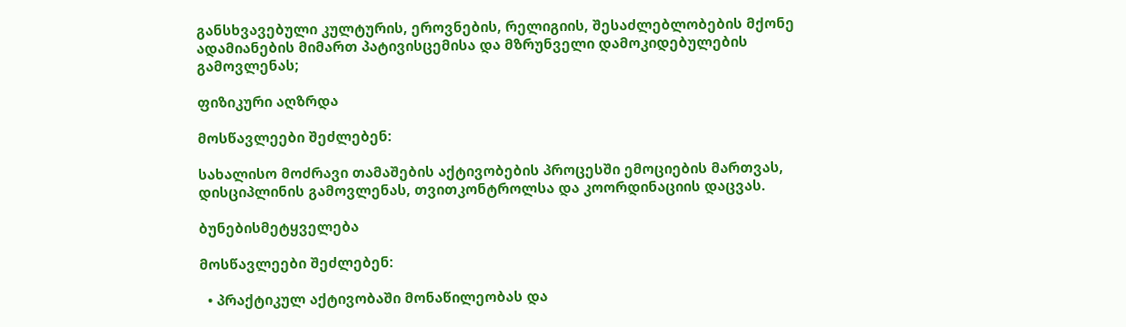განსხვავებული კულტურის, ეროვნების, რელიგიის, შესაძლებლობების მქონე ადამიანების მიმართ პატივისცემისა და მზრუნველი დამოკიდებულების გამოვლენას;

ფიზიკური აღზრდა

მოსწავლეები შეძლებენ:

სახალისო მოძრავი თამაშების აქტივობების პროცესში ემოციების მართვას, დისციპლინის გამოვლენას, თვითკონტროლსა და კოორდინაციის დაცვას.

ბუნებისმეტყველება

მოსწავლეები შეძლებენ:

  • პრაქტიკულ აქტივობაში მონაწილეობას და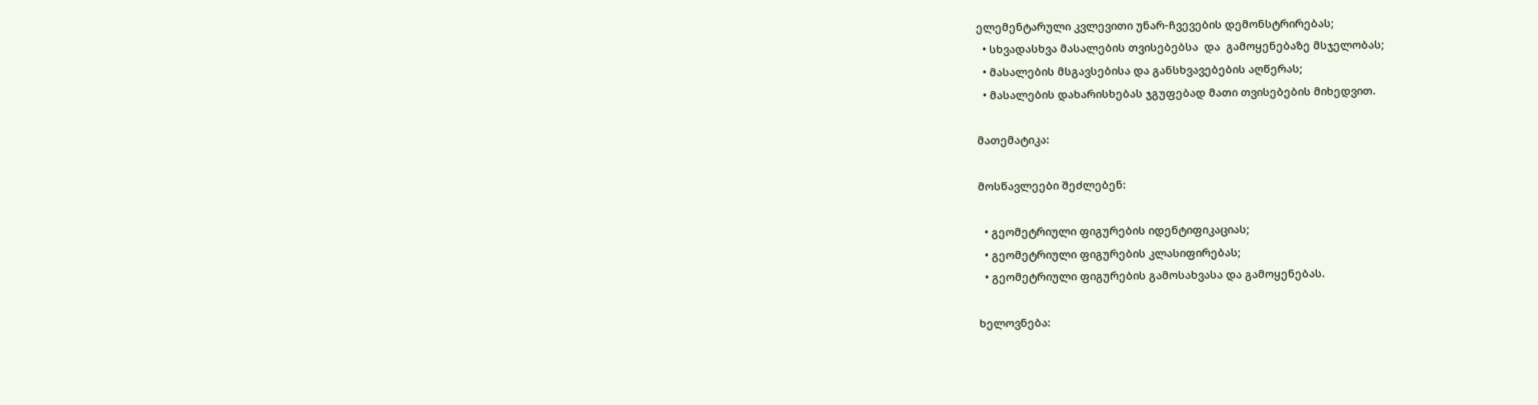ელემენტარული კვლევითი უნარ-ჩვევების დემონსტრირებას;
  • სხვადასხვა მასალების თვისებებსა  და  გამოყენებაზე მსჯელობას;
  • მასალების მსგავსებისა და განსხვავებების აღწერას;
  • მასალების დახარისხებას ჯგუფებად მათი თვისებების მიხედვით.

მათემატიკა:

მოსწავლეები შეძლებენ:

  • გეომეტრიული ფიგურების იდენტიფიკაციას;
  • გეომეტრიული ფიგურების კლასიფირებას;
  • გეომეტრიული ფიგურების გამოსახვასა და გამოყენებას.

ხელოვნება: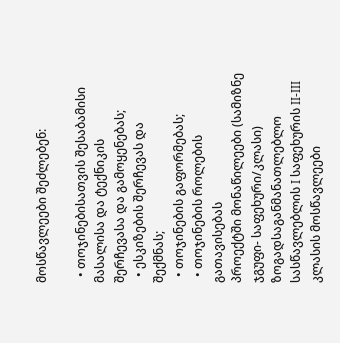მოსწავლეები შეძლებენ:

  • თოჯინებისათვის შესაბამისი მასალისა და ტექნიკის შერჩევასა და გამოყენებას;
  • ესკიზების შერჩევას და შექმნას;
  • თოჯინების გაფორმებას;
  • თოჯინების როლების გათავისებას
პროექტში მონაწილეები (სამიზნე ჯგუფი- საფეხური/კლასი) ზოგადსაგანმანათლებლო სასწავლებლის I საფეხურის II-III კლასის მოსწავლეები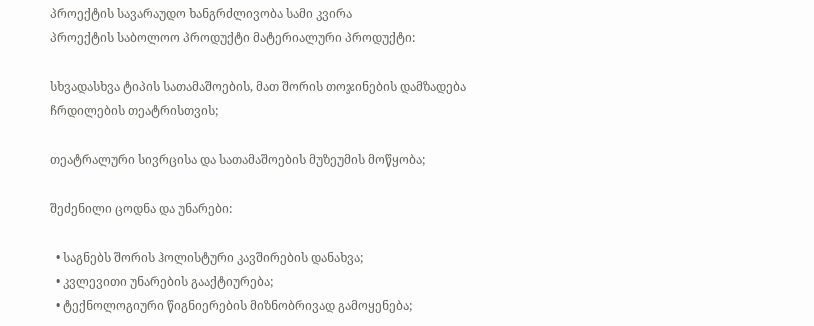პროექტის სავარაუდო ხანგრძლივობა სამი კვირა
პროექტის საბოლოო პროდუქტი მატერიალური პროდუქტი:

სხვადასხვა ტიპის სათამაშოების, მათ შორის თოჯინების დამზადება ჩრდილების თეატრისთვის;

თეატრალური სივრცისა და სათამაშოების მუზეუმის მოწყობა;

შეძენილი ცოდნა და უნარები:

  • საგნებს შორის ჰოლისტური კავშირების დანახვა;
  • კვლევითი უნარების გააქტიურება;
  • ტექნოლოგიური წიგნიერების მიზნობრივად გამოყენება;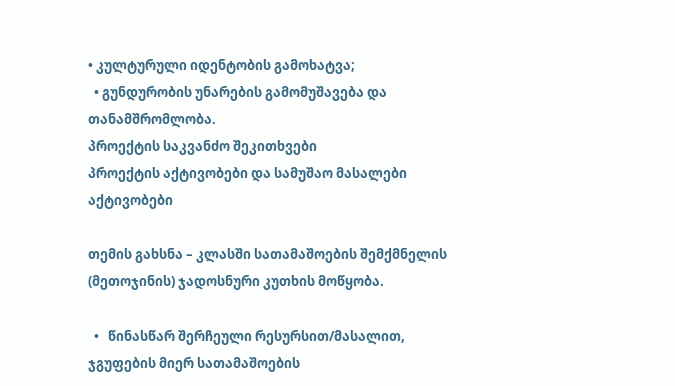• კულტურული იდენტობის გამოხატვა;
  • გუნდურობის უნარების გამომუშავება და თანამშრომლობა.
პროექტის საკვანძო შეკითხვები
პროექტის აქტივობები და სამუშაო მასალები აქტივობები

თემის გახსნა – კლასში სათამაშოების შემქმნელის (მეთოჯინის) ჯადოსნური კუთხის მოწყობა.

  •   წინასწარ შერჩეული რესურსით/მასალით, ჯგუფების მიერ სათამაშოების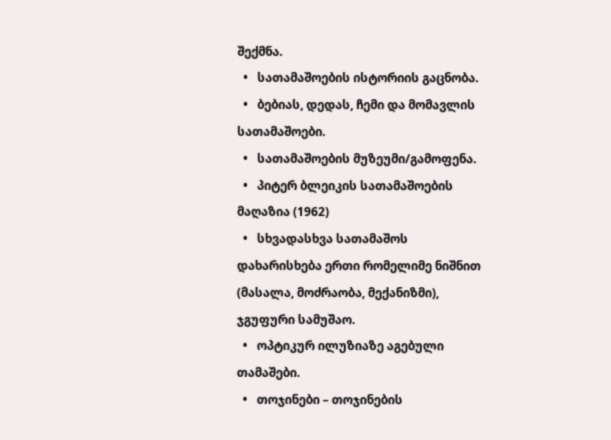შექმნა.
  •   სათამაშოების ისტორიის გაცნობა.
  •   ბებიას, დედას, ჩემი და მომავლის სათამაშოები.
  •   სათამაშოების მუზეუმი/გამოფენა.
  •   პიტერ ბლეიკის სათამაშოების მაღაზია (1962)
  •   სხვადასხვა სათამაშოს დახარისხება ერთი რომელიმე ნიშნით (მასალა, მოძრაობა, მექანიზმი), ჯგუფური სამუშაო.
  •   ოპტიკურ ილუზიაზე აგებული თამაშები.
  •   თოჯინები – თოჯინების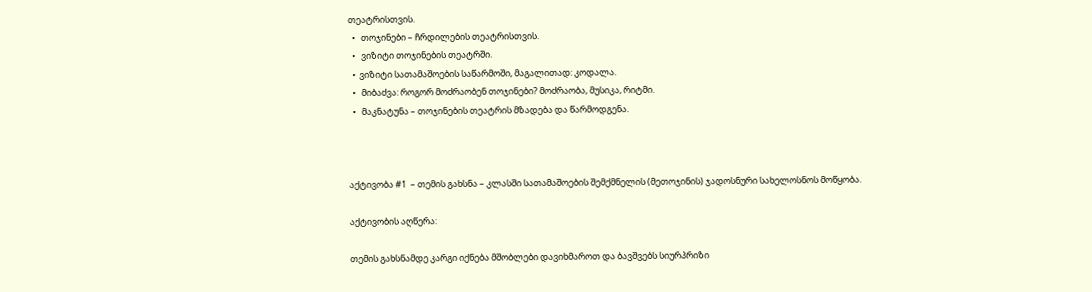თეატრისთვის.
  •   თოჯინები – ჩრდილების თეატრისთვის.
  •   ვიზიტი თოჯინების თეატრში.
  •  ვიზიტი სათამაშოების საწარმოში, მაგალითად: კოდალა.
  •   მიბაძვა: როგორ მოძრაობენ თოჯინები? მოძრაობა, მუსიკა, რიტმი.
  •   მაკნატუნა – თოჯინების თეატრის მზადება და წარმოდგენა.



აქტივობა #1  – თემის გახსნა – კლასში სათამაშოების შემქმნელის (მეთოჯინის) ჯადოსნური სახელოსნოს მოწყობა.

აქტივობის აღწერა:

თემის გახსნამდე კარგი იქნება მშობლები დავიხმაროთ და ბავშვებს სიურპრიზი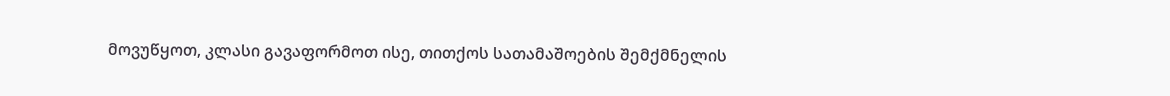მოვუწყოთ, კლასი გავაფორმოთ ისე, თითქოს სათამაშოების შემქმნელის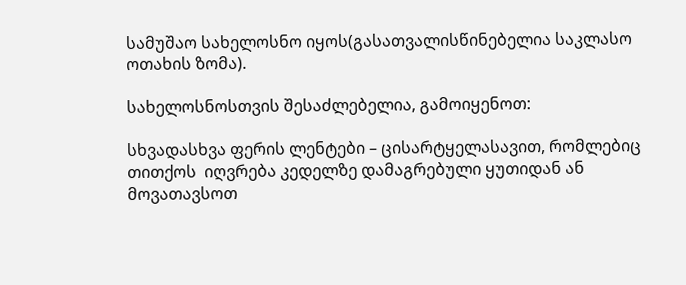სამუშაო სახელოსნო იყოს(გასათვალისწინებელია საკლასო ოთახის ზომა).

სახელოსნოსთვის შესაძლებელია, გამოიყენოთ:

სხვადასხვა ფერის ლენტები – ცისარტყელასავით, რომლებიც თითქოს  იღვრება კედელზე დამაგრებული ყუთიდან ან მოვათავსოთ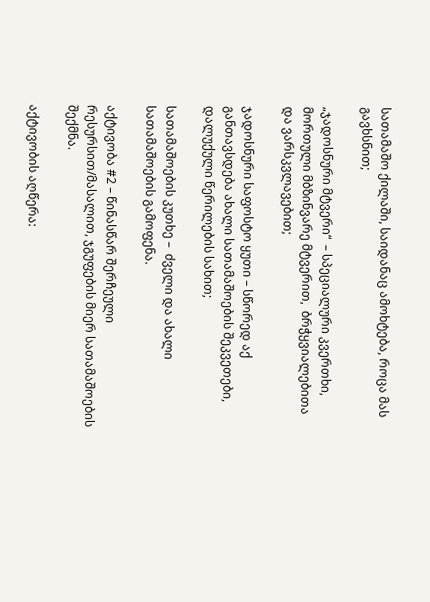სათამაშო ქილაში, საიდანაც ამოხტება, როცა მას გავხსნით;

„ჯადოსნური მტვერი“  – სპეციალური კვერთხი, მორთული მბზინვარე მტვერით,  ბრჭყვიალებითა  და ვარსკვლავებით;

ჯადოსნური საფოსტო ყუთი – სწორედ აქ განთავსდება ახალი სათამაშოების შეკვეთები, დალუქული წერილების სახით;

სათამაშოების კუთხე –  ძველი და ახალი სათამაშოების გამოფენა.

აქტივობა #2 – წინასწარ შერჩეული რესურსით/მასალით, ჯგუფების მიერ სათამაშოების შექმნა.

აქტივობის აღწერა: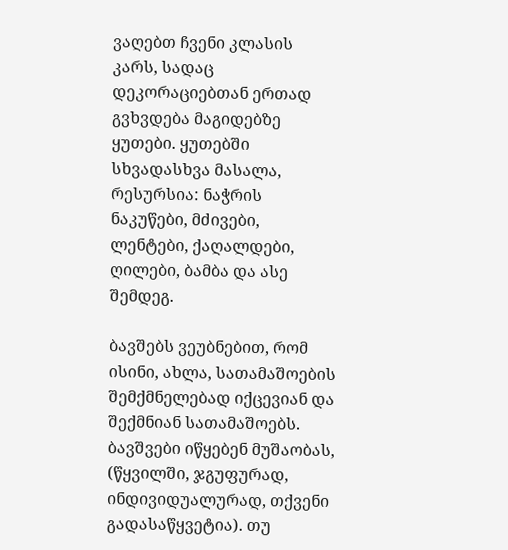ვაღებთ ჩვენი კლასის კარს, სადაც დეკორაციებთან ერთად გვხვდება მაგიდებზე ყუთები. ყუთებში სხვადასხვა მასალა, რესურსია: ნაჭრის ნაკუწები, მძივები, ლენტები, ქაღალდები, ღილები, ბამბა და ასე შემდეგ.

ბავშებს ვეუბნებით, რომ ისინი, ახლა, სათამაშოების შემქმნელებად იქცევიან და შექმნიან სათამაშოებს. ბავშვები იწყებენ მუშაობას, (წყვილში, ჯგუფურად, ინდივიდუალურად, თქვენი გადასაწყვეტია). თუ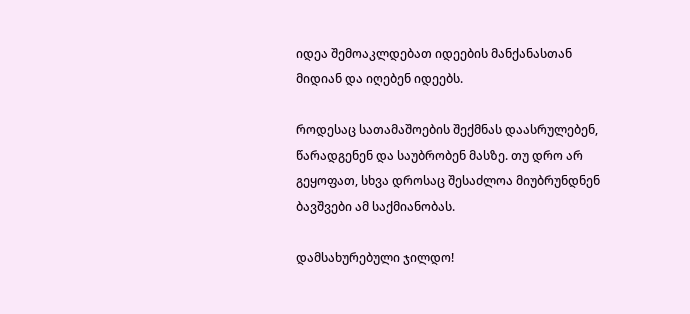იდეა შემოაკლდებათ იდეების მანქანასთან მიდიან და იღებენ იდეებს.

როდესაც სათამაშოების შექმნას დაასრულებენ,  წარადგენენ და საუბრობენ მასზე. თუ დრო არ გეყოფათ, სხვა დროსაც შესაძლოა მიუბრუნდნენ ბავშვები ამ საქმიანობას.

დამსახურებული ჯილდო!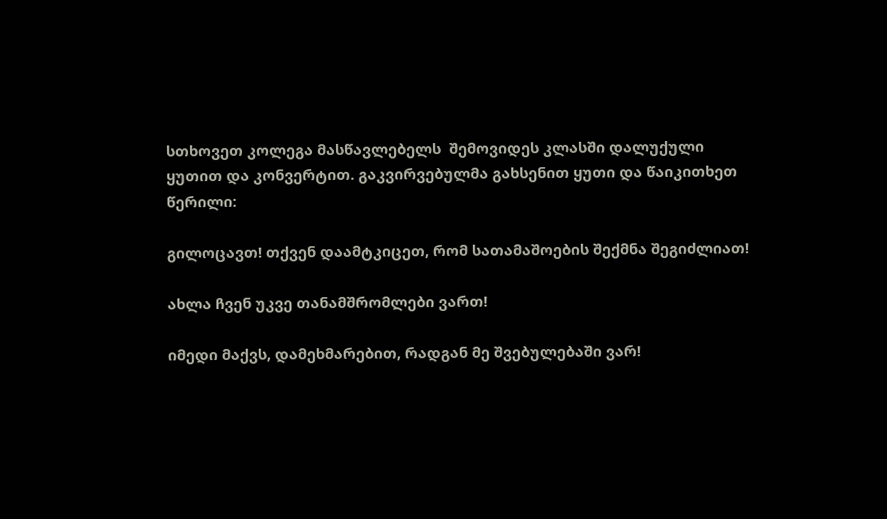სთხოვეთ კოლეგა მასწავლებელს  შემოვიდეს კლასში დალუქული ყუთით და კონვერტით. გაკვირვებულმა გახსენით ყუთი და წაიკითხეთ წერილი:

გილოცავთ! თქვენ დაამტკიცეთ, რომ სათამაშოების შექმნა შეგიძლიათ!

ახლა ჩვენ უკვე თანამშრომლები ვართ!

იმედი მაქვს, დამეხმარებით, რადგან მე შვებულებაში ვარ!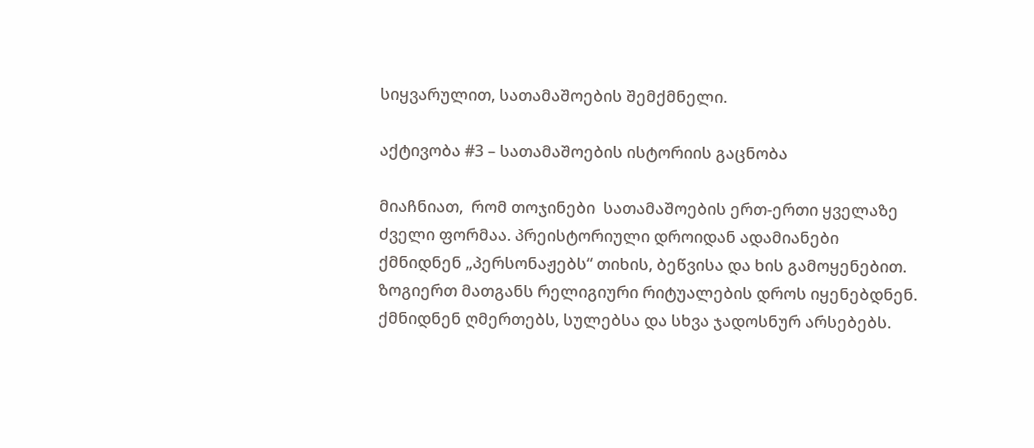სიყვარულით, სათამაშოების შემქმნელი.

აქტივობა #3 – სათამაშოების ისტორიის გაცნობა

მიაჩნიათ,  რომ თოჯინები  სათამაშოების ერთ-ერთი ყველაზე ძველი ფორმაა. პრეისტორიული დროიდან ადამიანები ქმნიდნენ „პერსონაჟებს“ თიხის, ბეწვისა და ხის გამოყენებით. ზოგიერთ მათგანს რელიგიური რიტუალების დროს იყენებდნენ. ქმნიდნენ ღმერთებს, სულებსა და სხვა ჯადოსნურ არსებებს.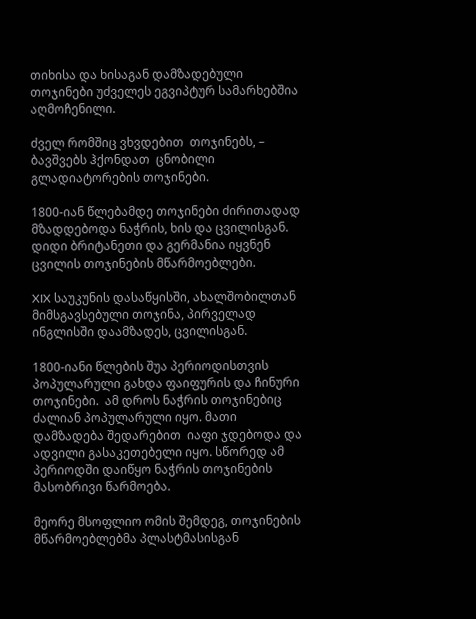თიხისა და ხისაგან დამზადებული თოჯინები უძველეს ეგვიპტურ სამარხებშია აღმოჩენილი.

ძველ რომშიც ვხვდებით  თოჯინებს, – ბავშვებს ჰქონდათ  ცნობილი გლადიატორების თოჯინები.

1800-იან წლებამდე თოჯინები ძირითადად მზადდებოდა ნაჭრის, ხის და ცვილისგან. დიდი ბრიტანეთი და გერმანია იყვნენ ცვილის თოჯინების მწარმოებლები.

XIX საუკუნის დასაწყისში, ახალშობილთან მიმსგავსებული თოჯინა, პირველად ინგლისში დაამზადეს, ცვილისგან.

1800-იანი წლების შუა პერიოდისთვის პოპულარული გახდა ფაიფურის და ჩინური თოჯინები.  ამ დროს ნაჭრის თოჯინებიც ძალიან პოპულარული იყო. მათი დამზადება შედარებით  იაფი ჯდებოდა და ადვილი გასაკეთებელი იყო. სწორედ ამ პერიოდში დაიწყო ნაჭრის თოჯინების მასობრივი წარმოება.

მეორე მსოფლიო ომის შემდეგ, თოჯინების  მწარმოებლებმა პლასტმასისგან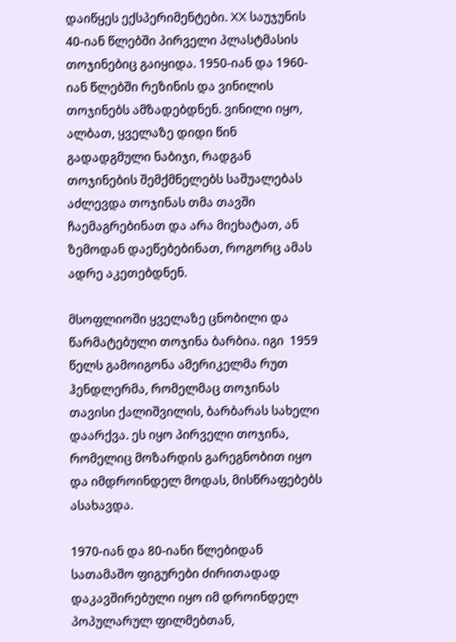დაიწყეს ექსპერიმენტები. XX საუჯუნის 40-იან წლებში პირველი პლასტმასის თოჯინებიც გაიყიდა. 1950-იან და 1960-იან წლებში რეზინის და ვინილის თოჯინებს ამზადებდნენ. ვინილი იყო, ალბათ, ყველაზე დიდი წინ გადადგმული ნაბიჯი, რადგან თოჯინების შემქმნელებს საშუალებას აძლევდა თოჯინას თმა თავში ჩაემაგრებინათ და არა მიეხატათ, ან ზემოდან დაეწებებინათ, როგორც ამას ადრე აკეთებდნენ.

მსოფლიოში ყველაზე ცნობილი და წარმატებული თოჯინა ბარბია. იგი  1959 წელს გამოიგონა ამერიკელმა რუთ ჰენდლერმა, რომელმაც თოჯინას თავისი ქალიშვილის, ბარბარას სახელი დაარქვა. ეს იყო პირველი თოჯინა, რომელიც მოზარდის გარეგნობით იყო და იმდროინდელ მოდას, მისწრაფებებს ასახავდა.

1970-იან და 80-იანი წლებიდან სათამაშო ფიგურები ძირითადად დაკავშირებული იყო იმ დროინდელ პოპულარულ ფილმებთან,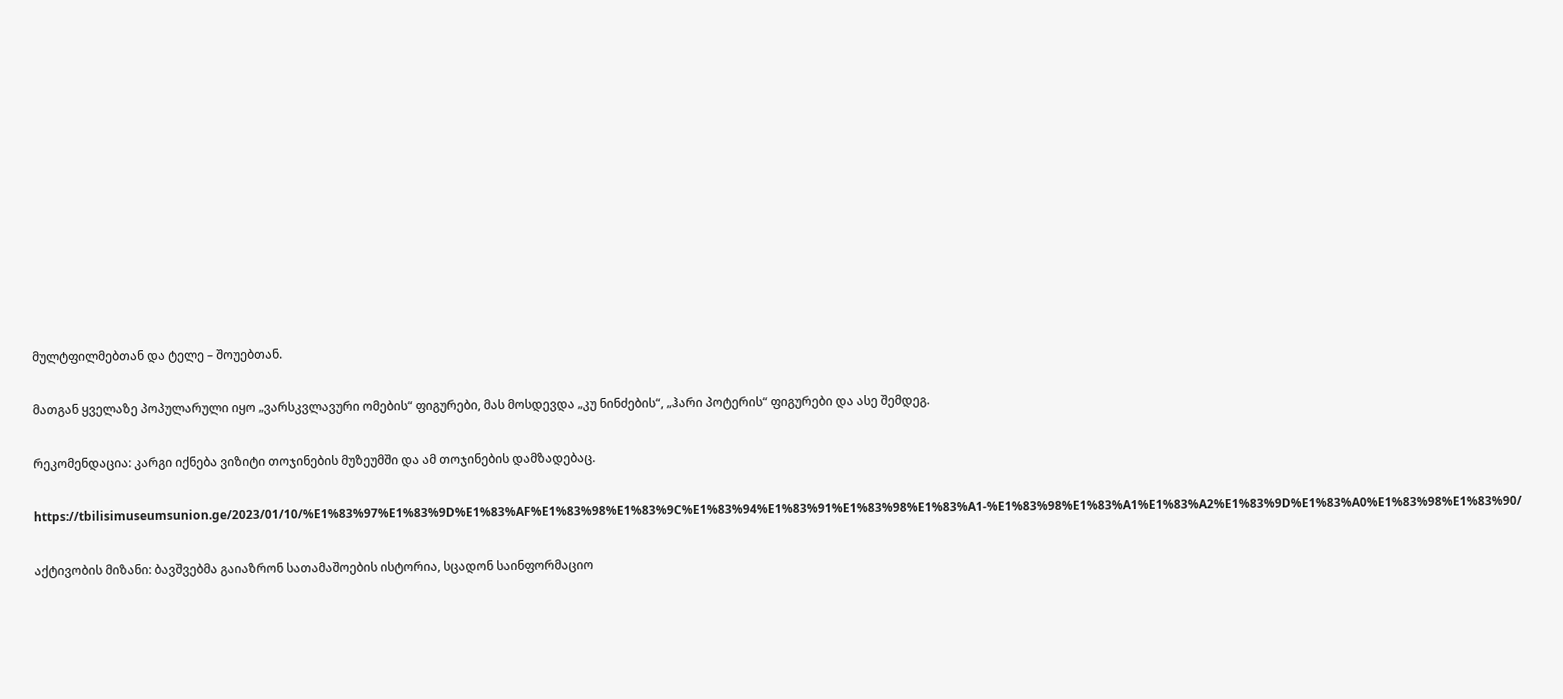მულტფილმებთან და ტელე – შოუებთან.

მათგან ყველაზე პოპულარული იყო „ვარსკვლავური ომების“ ფიგურები, მას მოსდევდა „კუ ნინძების“, „ჰარი პოტერის“ ფიგურები და ასე შემდეგ.

რეკომენდაცია: კარგი იქნება ვიზიტი თოჯინების მუზეუმში და ამ თოჯინების დამზადებაც.

https://tbilisimuseumsunion.ge/2023/01/10/%E1%83%97%E1%83%9D%E1%83%AF%E1%83%98%E1%83%9C%E1%83%94%E1%83%91%E1%83%98%E1%83%A1-%E1%83%98%E1%83%A1%E1%83%A2%E1%83%9D%E1%83%A0%E1%83%98%E1%83%90/

აქტივობის მიზანი: ბავშვებმა გაიაზრონ სათამაშოების ისტორია, სცადონ საინფორმაციო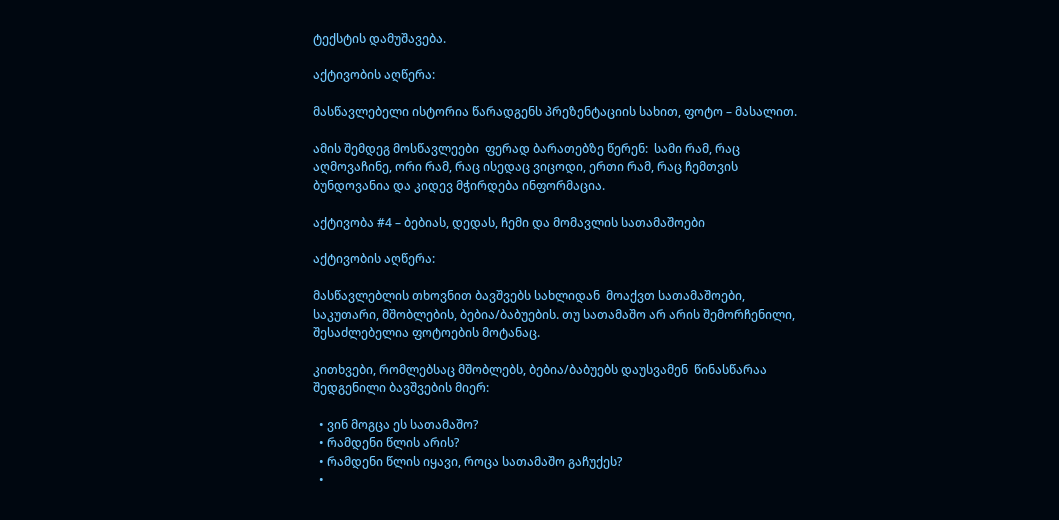ტექსტის დამუშავება.

აქტივობის აღწერა:

მასწავლებელი ისტორია წარადგენს პრეზენტაციის სახით, ფოტო – მასალით.

ამის შემდეგ მოსწავლეები  ფერად ბარათებზე წერენ:  სამი რამ, რაც აღმოვაჩინე, ორი რამ, რაც ისედაც ვიცოდი, ერთი რამ, რაც ჩემთვის ბუნდოვანია და კიდევ მჭირდება ინფორმაცია.

აქტივობა #4 – ბებიას, დედას, ჩემი და მომავლის სათამაშოები

აქტივობის აღწერა:

მასწავლებლის თხოვნით ბავშვებს სახლიდან  მოაქვთ სათამაშოები, საკუთარი, მშობლების, ბებია/ბაბუების. თუ სათამაშო არ არის შემორჩენილი, შესაძლებელია ფოტოების მოტანაც.

კითხვები, რომლებსაც მშობლებს, ბებია/ბაბუებს დაუსვამენ  წინასწარაა შედგენილი ბავშვების მიერ:

  • ვინ მოგცა ეს სათამაშო?
  • რამდენი წლის არის?
  • რამდენი წლის იყავი, როცა სათამაშო გაჩუქეს?
  •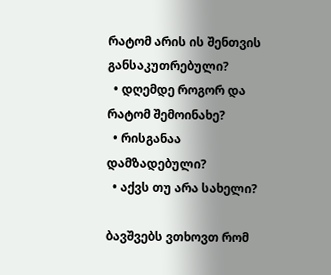რატომ არის ის შენთვის განსაკუთრებული?
  • დღემდე როგორ და რატომ შემოინახე?
  • რისგანაა დამზადებული?
  • აქვს თუ არა სახელი?

ბავშვებს ვთხოვთ რომ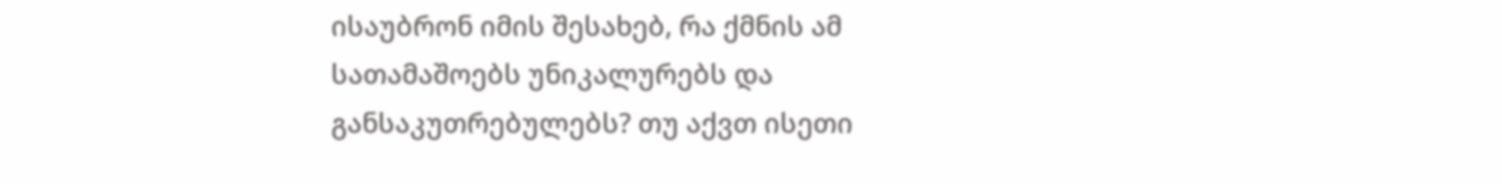ისაუბრონ იმის შესახებ, რა ქმნის ამ სათამაშოებს უნიკალურებს და განსაკუთრებულებს? თუ აქვთ ისეთი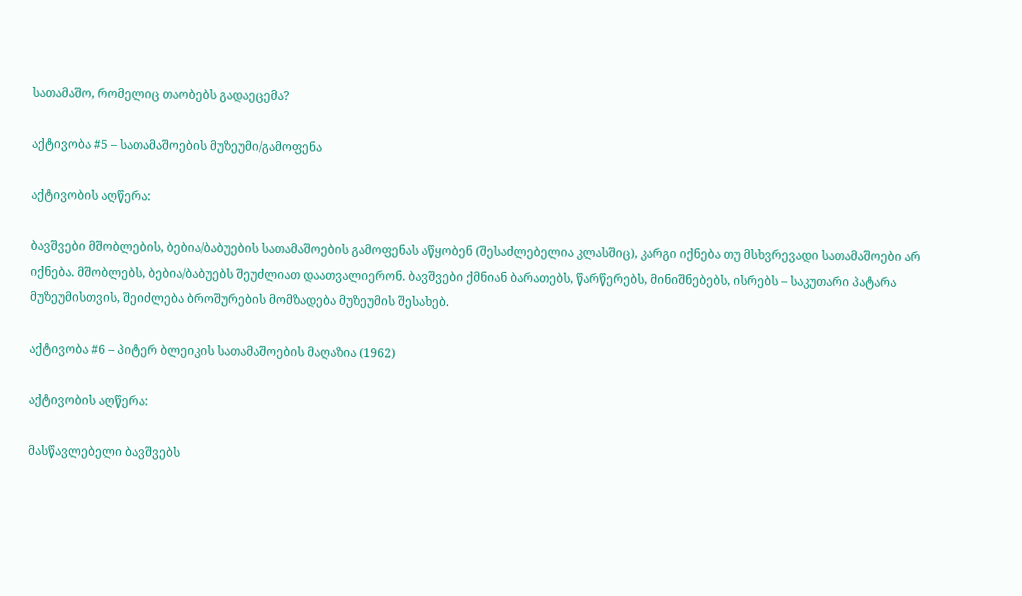სათამაშო, რომელიც თაობებს გადაეცემა?

აქტივობა #5 – სათამაშოების მუზეუმი/გამოფენა

აქტივობის აღწერა:

ბავშვები მშობლების, ბებია/ბაბუების სათამაშოების გამოფენას აწყობენ (შესაძლებელია კლასშიც), კარგი იქნება თუ მსხვრევადი სათამაშოები არ იქნება. მშობლებს, ბებია/ბაბუებს შეუძლიათ დაათვალიერონ. ბავშვები ქმნიან ბარათებს, წარწერებს, მინიშნებებს, ისრებს – საკუთარი პატარა მუზეუმისთვის, შეიძლება ბროშურების მომზადება მუზეუმის შესახებ.

აქტივობა #6 – პიტერ ბლეიკის სათამაშოების მაღაზია (1962)

აქტივობის აღწერა:

მასწავლებელი ბავშვებს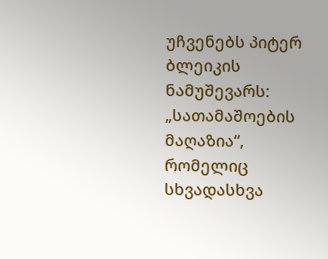უჩვენებს პიტერ ბლეიკის ნამუშევარს: „სათამაშოების მაღაზია“, რომელიც სხვადასხვა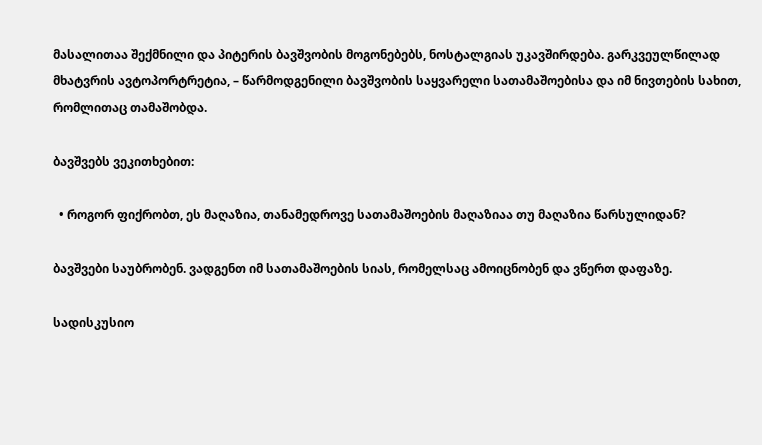მასალითაა შექმნილი და პიტერის ბავშვობის მოგონებებს, ნოსტალგიას უკავშირდება. გარკვეულწილად მხატვრის ავტოპორტრეტია, – წარმოდგენილი ბავშვობის საყვარელი სათამაშოებისა და იმ ნივთების სახით, რომლითაც თამაშობდა.

ბავშვებს ვეკითხებით:

  • როგორ ფიქრობთ, ეს მაღაზია, თანამედროვე სათამაშოების მაღაზიაა თუ მაღაზია წარსულიდან?

ბავშვები საუბრობენ. ვადგენთ იმ სათამაშოების სიას, რომელსაც ამოიცნობენ და ვწერთ დაფაზე.

სადისკუსიო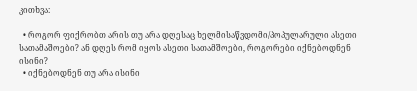კითხვა:

  • როგორ ფიქრობთ არის თუ არა დღესაც ხელმისაწვდომი/პოპულარული ასეთი სათამაშოები? ან დღეს რომ იყოს ასეთი სათამშოები, როგორები იქნებოდნენ ისინი?
  • იქნებოდნენ თუ არა ისინი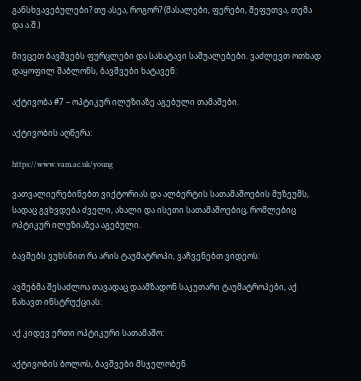განსხვავებულები? თუ ასეა, როგორ? (მასალები, ფერები, შეფუთვა, თემა და ა.შ.)

მივცეთ ბავშვებს ფურცლები და სახატავი საშუალებები. ვაძლევთ ოთხად დაყოფილ შაბლონს, ბავშვები ხატავენ:

აქტივობა #7 – ოპტიკურ ილუზიაზე აგებული თამაშები.

აქტივობის აღწერა:

https://www.vam.ac.uk/young

ვათვალიერებინებთ ვიქტორიას და ალბერტის სათამაშოების მუზეუმს, სადაც გვხვდება ძველი, ახალი და ისეთი სათამაშოებიც, რომლებიც ოპტიკურ ილუზიაზეა აგებული.

ბავშებს ვუხსნით რა არის ტაუმატროპი, ვაჩვენებთ ვიდეოს:

ავშებმა შესაძლოა თავადაც დაამზადონ საკუთარი ტაუმატროპები, აქ ნახავთ ინსტრუქციას:

აქ კიდევ ერთი ოპტიკური სათამაშო:

აქტივობის ბოლოს, ბავშვები მსჯელობენ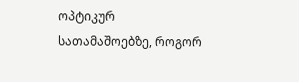ოპტიკურ სათამაშოებზე, როგორ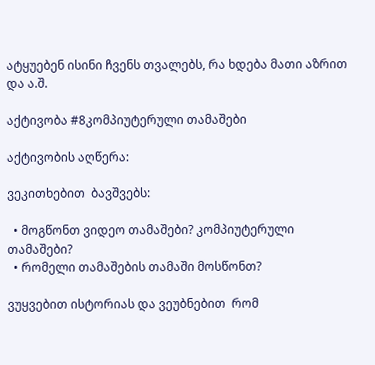ატყუებენ ისინი ჩვენს თვალებს, რა ხდება მათი აზრით და ა.შ.

აქტივობა #8კომპიუტერული თამაშები

აქტივობის აღწერა:

ვეკითხებით  ბავშვებს:

  • მოგწონთ ვიდეო თამაშები? კომპიუტერული თამაშები?
  • რომელი თამაშების თამაში მოსწონთ?

ვუყვებით ისტორიას და ვეუბნებით  რომ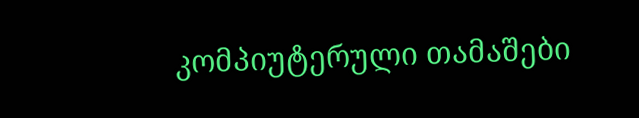კომპიუტერული თამაშები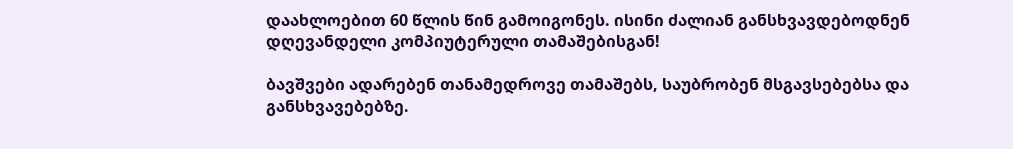დაახლოებით 60 წლის წინ გამოიგონეს. ისინი ძალიან განსხვავდებოდნენ დღევანდელი კომპიუტერული თამაშებისგან!

ბავშვები ადარებენ თანამედროვე თამაშებს, საუბრობენ მსგავსებებსა და განსხვავებებზე.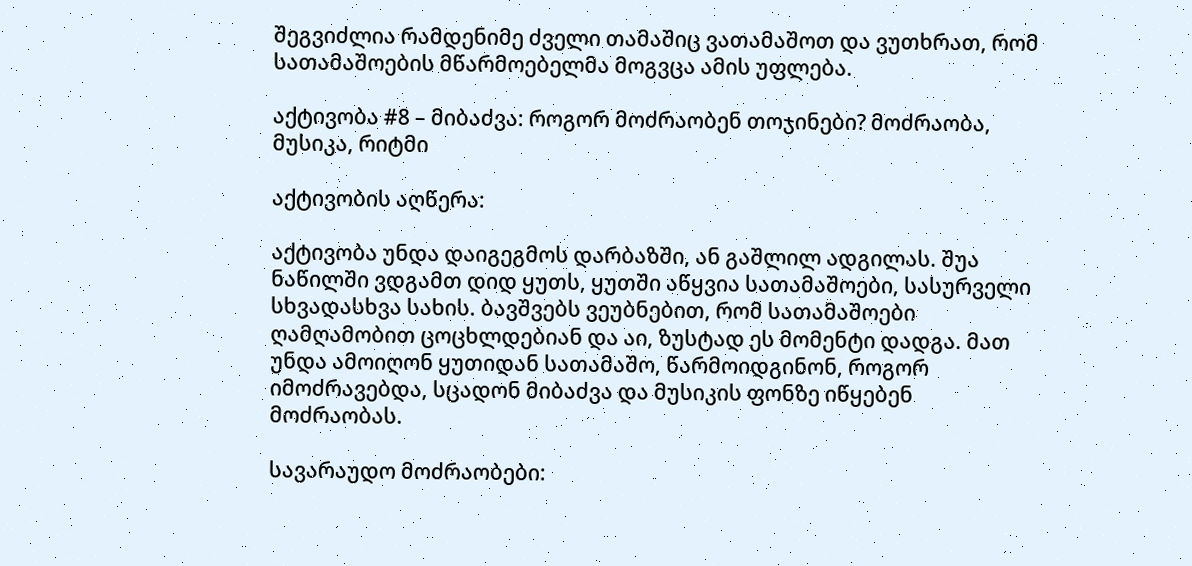შეგვიძლია რამდენიმე ძველი თამაშიც ვათამაშოთ და ვუთხრათ, რომ სათამაშოების მწარმოებელმა მოგვცა ამის უფლება.

აქტივობა #8 – მიბაძვა: როგორ მოძრაობენ თოჯინები? მოძრაობა, მუსიკა, რიტმი

აქტივობის აღწერა:

აქტივობა უნდა დაიგეგმოს დარბაზში, ან გაშლილ ადგილას. შუა ნაწილში ვდგამთ დიდ ყუთს, ყუთში აწყვია სათამაშოები, სასურველი სხვადასხვა სახის. ბავშვებს ვეუბნებით, რომ სათამაშოები ღამღამობით ცოცხლდებიან და აი, ზუსტად ეს მომენტი დადგა. მათ უნდა ამოიღონ ყუთიდან სათამაშო, წარმოიდგინონ, როგორ იმოძრავებდა, სცადონ მიბაძვა და მუსიკის ფონზე იწყებენ მოძრაობას.

სავარაუდო მოძრაობები: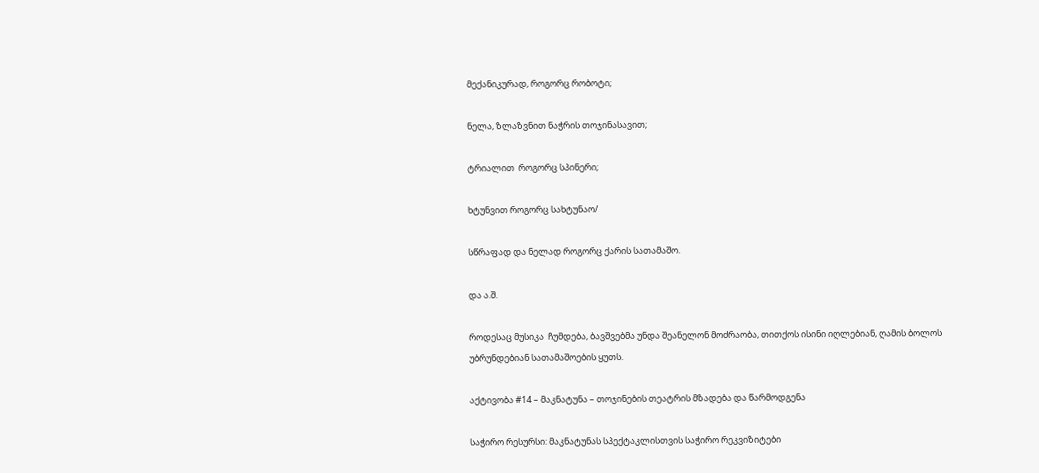მექანიკურად, როგორც რობოტი;

ნელა, ზლაზვნით ნაჭრის თოჯინასავით;

ტრიალით  როგორც სპინერი;

ხტუნვით როგორც სახტუნაო/

სწრაფად და ნელად როგორც ქარის სათამაშო.

და ა.შ.

როდესაც მუსიკა  ჩუმდება, ბავშვებმა უნდა შეანელონ მოძრაობა, თითქოს ისინი იღლებიან, ღამის ბოლოს უბრუნდებიან სათამაშოების ყუთს.

აქტივობა #14 – მაკნატუნა – თოჯინების თეატრის მზადება და წარმოდგენა

საჭირო რესურსი: მაკნატუნას სპექტაკლისთვის საჭირო რეკვიზიტები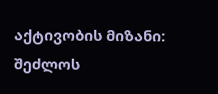აქტივობის მიზანი: შეძლოს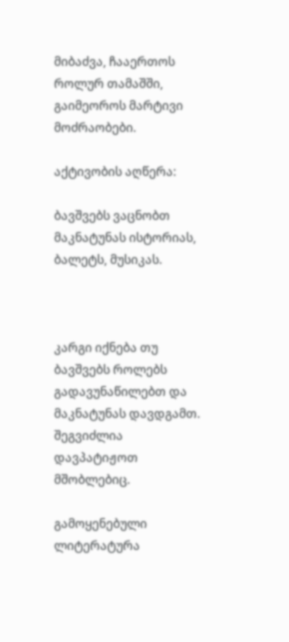მიბაძვა, ჩააერთოს როლურ თამაშში, გაიმეოროს მარტივი მოძრაობები.

აქტივობის აღწერა:

ბავშვებს ვაცნობთ მაკნატუნას ისტორიას, ბალეტს, მუსიკას.



კარგი იქნება თუ ბავშვებს როლებს გადავუნაწილებთ და მაკნატუნას დავდგამთ. შეგვიძლია დავპატიჟოთ მშობლებიც.

გამოყენებული ლიტერატურა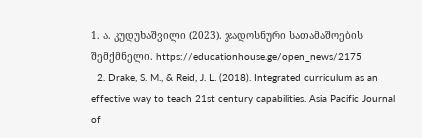1. ა. კუდუხაშვილი (2023). ჯადოსნური სათამაშოების შემქმნელი. https://educationhouse.ge/open_news/2175
  2. Drake, S. M., & Reid, J. L. (2018). Integrated curriculum as an effective way to teach 21st century capabilities. Asia Pacific Journal of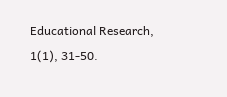Educational Research, 1(1), 31-50.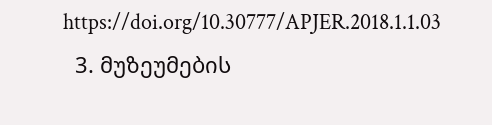https://doi.org/10.30777/APJER.2018.1.1.03
  3. მუზეუმების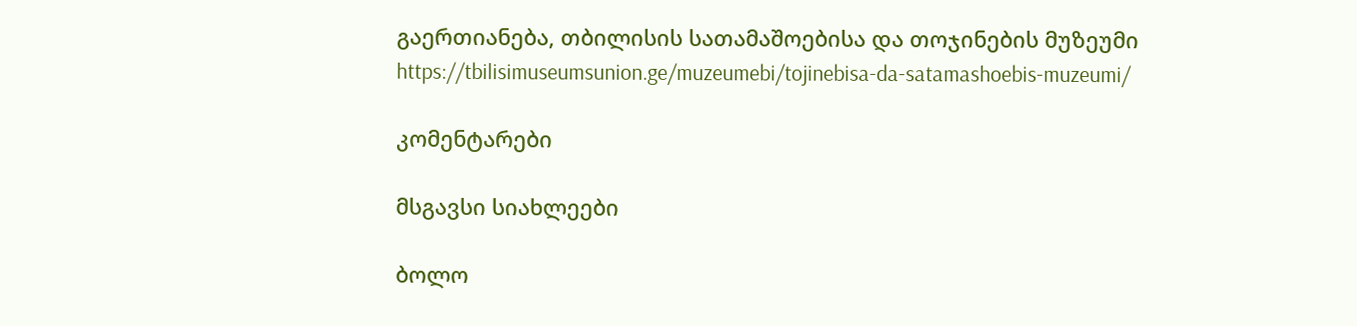გაერთიანება, თბილისის სათამაშოებისა და თოჯინების მუზეუმი https://tbilisimuseumsunion.ge/muzeumebi/tojinebisa-da-satamashoebis-muzeumi/

კომენტარები

მსგავსი სიახლეები

ბოლო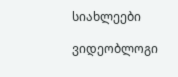სიახლეები

ვიდეობლოგი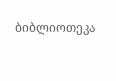ბიბლიოთეკა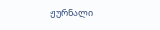ჟურნალი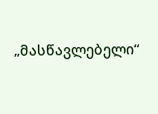„მასწავლებელი“